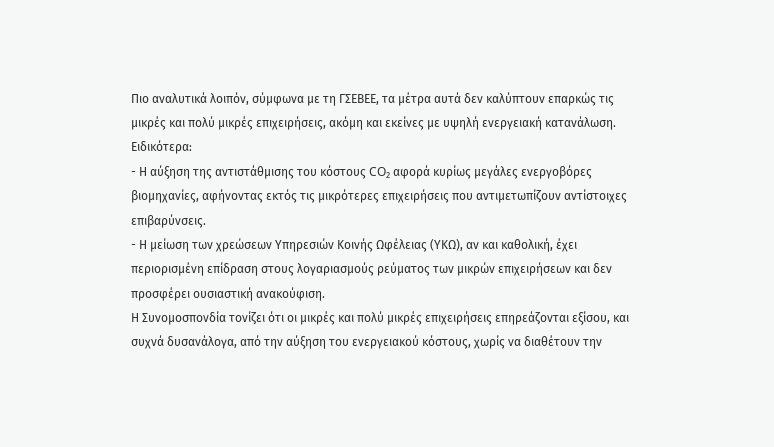Πιο αναλυτικά λοιπόν, σύμφωνα με τη ΓΣΕΒΕΕ, τα μέτρα αυτά δεν καλύπτουν επαρκώς τις μικρές και πολύ μικρές επιχειρήσεις, ακόμη και εκείνες με υψηλή ενεργειακή κατανάλωση. Ειδικότερα:
- Η αύξηση της αντιστάθμισης του κόστους CO₂ αφορά κυρίως μεγάλες ενεργοβόρες βιομηχανίες, αφήνοντας εκτός τις μικρότερες επιχειρήσεις που αντιμετωπίζουν αντίστοιχες επιβαρύνσεις.
- Η μείωση των χρεώσεων Υπηρεσιών Κοινής Ωφέλειας (ΥΚΩ), αν και καθολική, έχει περιορισμένη επίδραση στους λογαριασμούς ρεύματος των μικρών επιχειρήσεων και δεν προσφέρει ουσιαστική ανακούφιση.
Η Συνομοσπονδία τονίζει ότι οι μικρές και πολύ μικρές επιχειρήσεις επηρεάζονται εξίσου, και συχνά δυσανάλογα, από την αύξηση του ενεργειακού κόστους, χωρίς να διαθέτουν την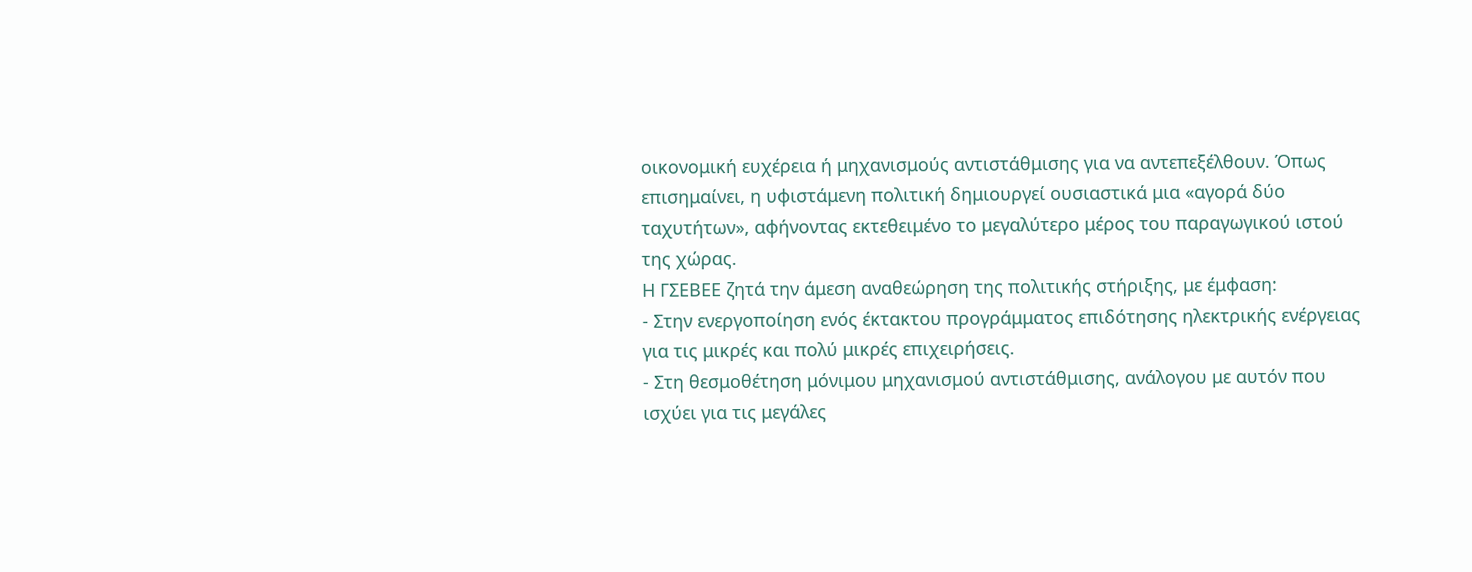οικονομική ευχέρεια ή μηχανισμούς αντιστάθμισης για να αντεπεξέλθουν. Όπως επισημαίνει, η υφιστάμενη πολιτική δημιουργεί ουσιαστικά μια «αγορά δύο ταχυτήτων», αφήνοντας εκτεθειμένο το μεγαλύτερο μέρος του παραγωγικού ιστού της χώρας.
Η ΓΣΕΒΕΕ ζητά την άμεση αναθεώρηση της πολιτικής στήριξης, με έμφαση:
- Στην ενεργοποίηση ενός έκτακτου προγράμματος επιδότησης ηλεκτρικής ενέργειας για τις μικρές και πολύ μικρές επιχειρήσεις.
- Στη θεσμοθέτηση μόνιμου μηχανισμού αντιστάθμισης, ανάλογου με αυτόν που ισχύει για τις μεγάλες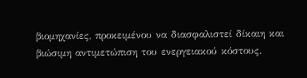βιομηχανίες, προκειμένου να διασφαλιστεί δίκαιη και βιώσιμη αντιμετώπιση του ενεργειακού κόστους.